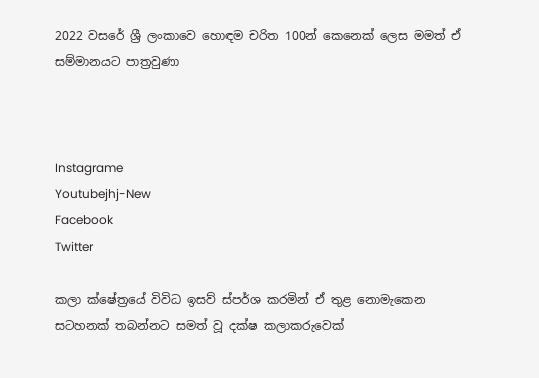2022 වසරේ ශ්‍රී ලංකාවෙ හොඳම චරිත 100න් කෙනෙක් ලෙස මමත් ඒ සම්මානයට පාත්‍රවුණා



Instagrame
Youtubejhj-New
Facebook
Twitter

කලා ක්ෂේත්‍රයේ විවිධ ඉසව් ස්පර්ශ කරමින් ඒ තුළ නොමැකෙන සටහනක් තබන්නට සමත් වූ දක්ෂ කලාකරුවෙක්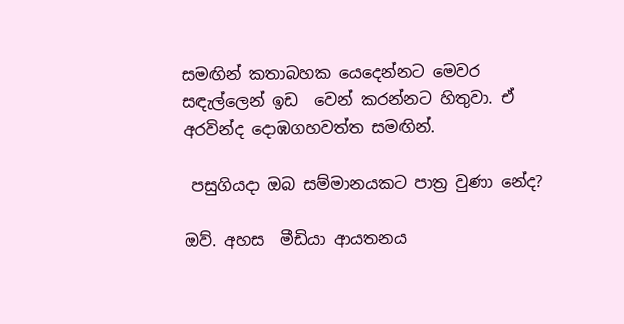සමඟින් කතාබහක යෙදෙන්නට මෙවර සඳැල්ලෙන් ඉඩ  වෙන් කරන්නට හිතුවා. ඒ අරවින්ද දොඹගහවත්ත සමඟින්.

 පසුගියදා ඔබ සම්මානයකට පාත්‍ර වුණා නේද?

ඔව්. අහස  මීඩියා ආයතනය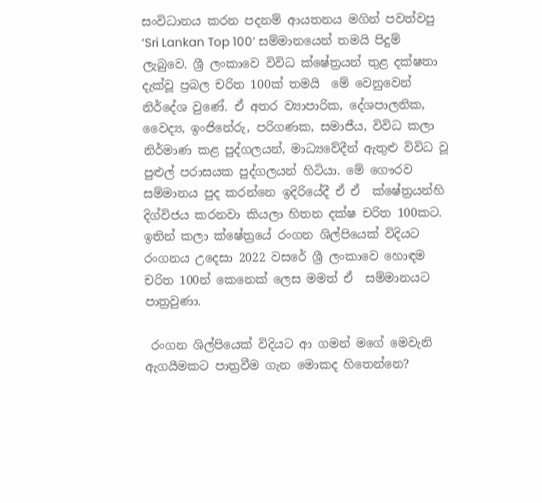සංවිධානය කරන පදනම් ආයතනය මගින් පවත්වපු ‘Sri Lankan Top 100’ සම්මානයෙන් තමයි පිදුම් ලැබුවෙ. ශ්‍රී ලංකාවෙ විවිධ ක්ෂේත්‍රයන් තුළ දක්ෂතා දැක්වූ ප්‍රබල චරිත 100ක් තමයි  මේ වෙනුවෙන් නිර්දේශ වුණේ. ඒ අතර ව්‍යාපාරික, දේශපාලනික, වෛද්‍ය, ඉංජිනේරු, පරිගණක, සමාජීය, විවිධ කලා නිර්මාණ කළ පුද්ගලයන්, මාධ්‍යවේදීන් ඇතුළු විවිධ වූ පුළුල් පරාසයක පුද්ගලයන් හිටියා. මේ ගෞරව සම්මානය පුද කරන්නෙ ඉදිරියේදී ඒ ඒ  ක්ෂේත්‍රයන්හි දිග්විජය කරනවා කියලා හිතන දක්ෂ චරිත 100කට. ඉතින් කලා ක්ෂේත්‍රයේ රංගන ශිල්පියෙක් විදියට රංගනය උදෙසා 2022 වසරේ ශ්‍රී ලංකාවෙ හොඳම  චරිත 100න් කෙනෙක් ලෙස මමත් ඒ  සම්මානයට පාත්‍රවුණා.

 රංගන ශිල්පියෙක් විදියට ආ ගමන් මගේ මෙවැනි ඇගයීමකට පාත්‍රවීම ගැන මොකද හිතෙන්නෙ?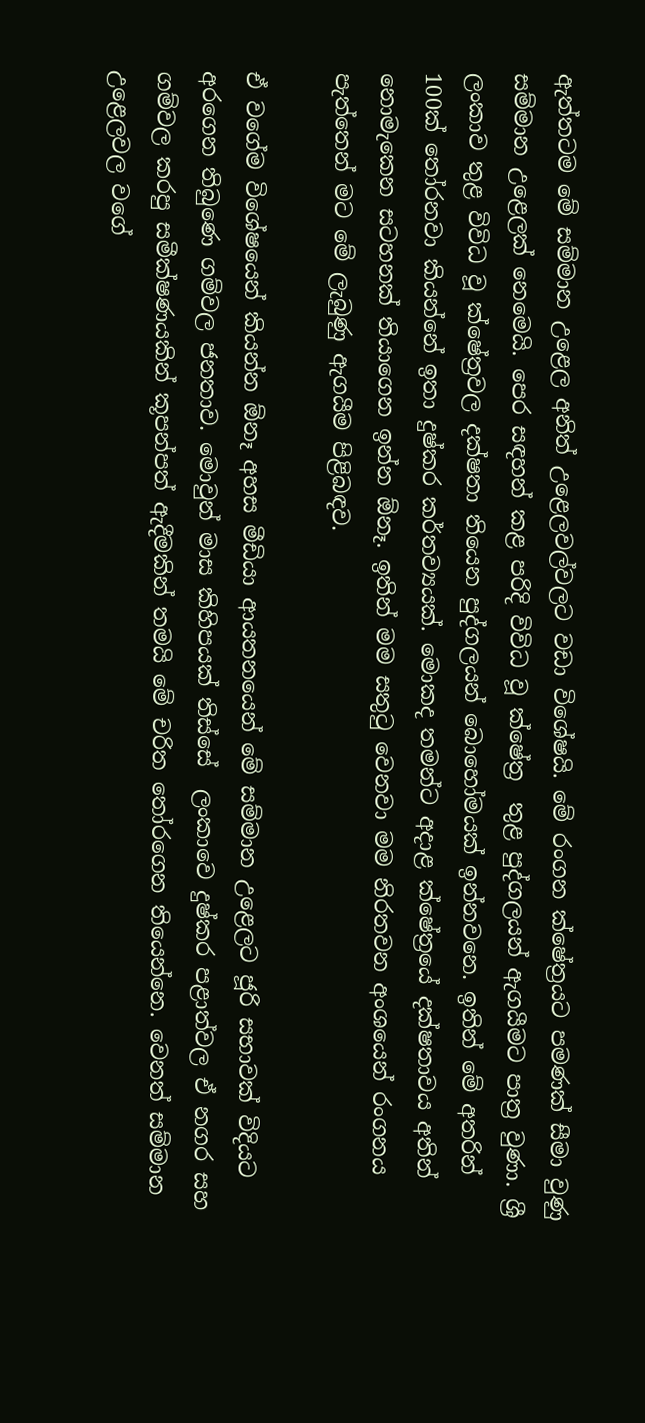ඇත්තටම මේ සම්මාන උළෙල අනිත් උළෙලවල්වලට වඩා විශේෂයි. මේ රංගන ක්ෂේත්‍රයට පමණක් සීමා වුණු සම්මාන උළෙලක් නෙමෙයි. පෙර සඳහන් කළ පරිදි විවිධ වූ ක්ෂේත්‍ර  තුළ පුද්ගලයන් ඇගයීමට පාත්‍ර වුණා. ශ්‍රී ලංකාව තුළ විවිධ වූ ක්ෂේත්‍රවල දක්ෂතා තියෙන පුද්ගලයන් බොහෝමයක් ඉන්නවනෙ. ඉතින් මේ අතරින් 100ක් තෝරනවා කියන්නේ ඉතා දුෂ්කර කර්තව්‍යයක්. මොකද තමන්ට අදාළ ක්ෂේත්‍රයේ දක්ෂතාවය අතින් නොමැකෙන සටහනක් තියාගෙන ඉන්න ඕනෑ. ඉතින් මම සතුටු වෙනවා මම නිරතවන අංශයෙන් රංගනය  පැත්තෙන් මට මේ ලැබුණු ඇගයීම පිළිබඳව.

ඒ වගේම විශේෂයෙන් කියන්න ඕනෑ අහස මීඩියා ආයතනයෙන් මේ සම්මාන උළෙලට ජූරි සභාවක් විදියට අරගෙන තිබුණෙ ගම්වල ජනතාව. මොවුන් මාස කිහිපයක් තිස්සේ  ලංකාවෙ දුෂ්කර පළාත්වල ඒ නගර සහ ගම්වල කරපු සමීක්ෂණයකින් කූපන්පත් ඇදීමකින් තමයි මේ චරිත තෝරගෙන තියෙන්නෙ. වෙනත් සම්මාන උළෙලවල වගේ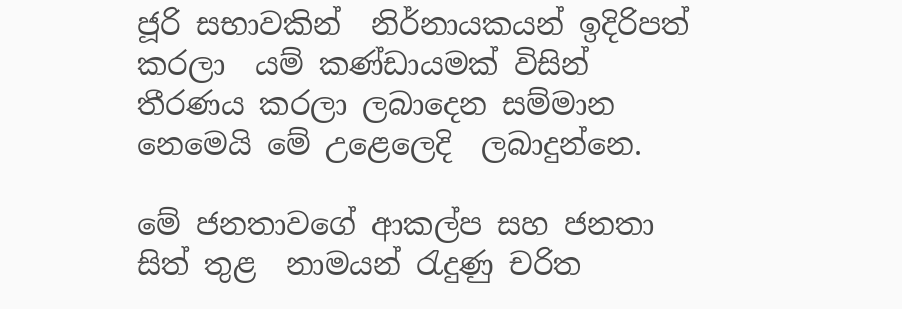ජූරි සභාවකින්  නිර්නායකයන් ඉදිරිපත් කරලා  යම් කණ්ඩායමක් විසින් තීරණය කරලා ලබාදෙන සම්මාන නෙමෙයි මේ උළෙලෙදි  ලබාදුන්නෙ.

මේ ජනතාවගේ ආකල්ප සහ ජනතා සිත් තුළ  නාමයන් රැදුණු චරිත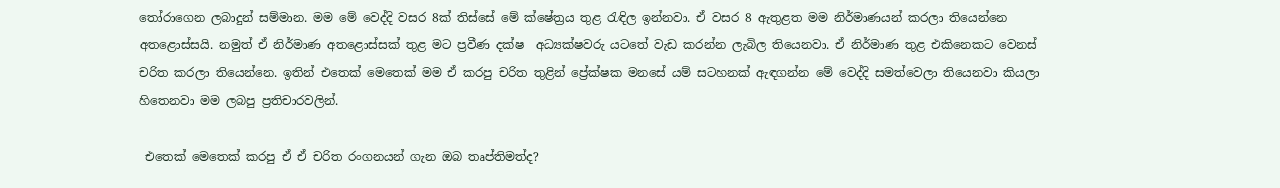තෝරාගෙන ලබාදුන් සම්මාන. මම මේ වෙද්දි වසර 8ක් තිස්සේ මේ ක්ෂේත්‍රය තුළ රැඳිල ඉන්නවා. ඒ වසර 8 ඇතුළත මම නිර්මාණයන් කරලා තියෙන්නෙ අතළොස්සයි. නමුත් ඒ නිර්මාණ අතළොස්සක් තුළ මට ප්‍රවීණ දක්ෂ  අධ්‍යක්ෂවරු යටතේ වැඩ කරන්න ලැබිල තියෙනවා. ඒ නිර්මාණ තුළ එකිනෙකට වෙනස් චරිත කරලා තියෙන්නෙ. ඉතින් එතෙක් මෙතෙක් මම ඒ කරපු චරිත තුළින් ප්‍රේක්ෂක මනසේ යම් සටහනක් ඇඳගන්න මේ වෙද්දි සමත්වෙලා තියෙනවා කියලා හිතෙනවා මම ලබපු ප්‍රතිචාරවලින්.

 එතෙක් මෙතෙක් කරපු ඒ ඒ චරිත රංගනයන් ගැන ඔබ තෘප්තිමත්ද?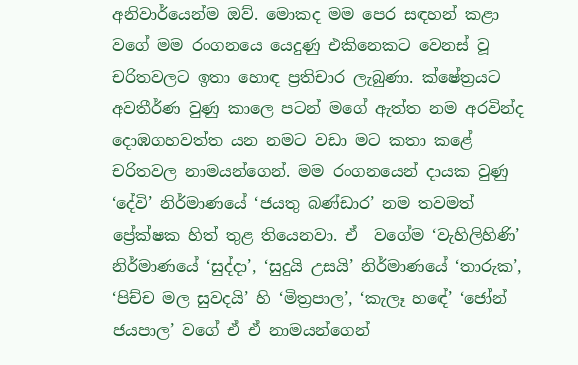අනිවාර්යෙන්ම ඔව්. මොකද මම පෙර සඳහන් කළා වගේ මම රංගනයෙ යෙදුණු එකිනෙකට වෙනස් වූ චරිතවලට ඉතා හොඳ ප්‍රතිචාර ලැබුණා. ක්ෂේත්‍රයට අවතීර්ණ වුණු කාලෙ පටන් මගේ ඇත්ත නම අරවින්ද දොඹගහවත්ත යන නමට වඩා මට කතා කළේ චරිතවල නාමයන්ගෙන්. මම රංගනයෙන් දායක වුණු ‘දේවි’ නිර්මාණයේ ‘ජයතු බණ්ඩාර’ නම තවමත් ප්‍රේක්ෂක හිත් තුළ තියෙනවා. ඒ  වගේම ‘වැහිලිහිණි’ නිර්මාණයේ ‘සුද්දා’, ‘සුදුයි උසයි’ නිර්මාණයේ ‘තාරුක’, ‘පිච්ච මල සුවදයි’ හි ‘මිත්‍රපාල’, ‘කැලෑ හඳේ’ ‘ජෝන් ජයපාල’ වගේ ඒ ඒ නාමයන්ගෙන්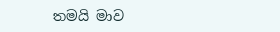තමයි මාව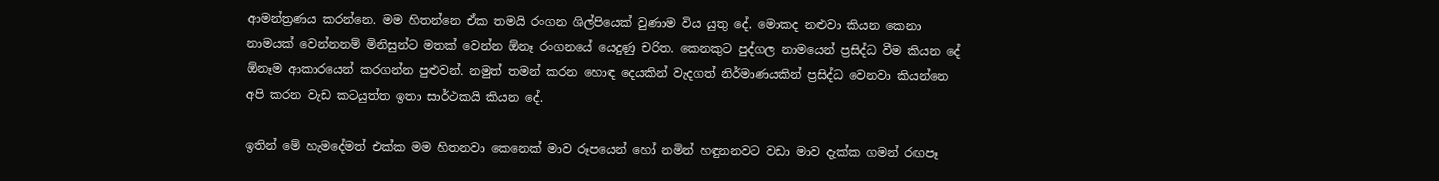ආමන්ත්‍රණය කරන්නෙ. මම හිතන්නෙ ඒක තමයි රංගන ශිල්පියෙක් වුණාම විය යුතු දේ. මොකද නළුවා කියන කෙනා නාමයක් වෙන්නනම් මිනිසුන්ට මතක් වෙන්න ඕනෑ රංගනයේ යෙදුණු චරිත. කෙනකුට පුද්ගල නාමයෙන් ප්‍රසිද්ධ වීම කියන දේ ඕනෑම ආකාරයෙන් කරගන්න පුළුවන්. නමුත් තමන් කරන හොඳ දෙයකින් වැදගත් නිර්මාණයකින් ප්‍රසිද්ධ වෙනවා කියන්නෙ අපි කරන වැඩ කටයුත්ත ඉතා සාර්ථකයි කියන දේ.

ඉතින් මේ හැමදේමත් එක්ක මම හිතනවා කෙනෙක් මාව රූපයෙන් හෝ නමින් හඳුනනවට වඩා මාව දැක්ක ගමන් රඟපෑ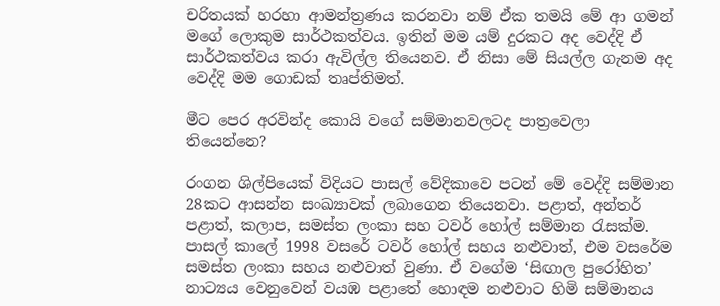චරිතයක් හරහා ආමන්ත්‍රණය කරනවා නම් ඒක තමයි මේ ආ ගමන් මගේ ලොකුම සාර්ථකත්වය. ඉතින් මම යම් දුරකට අද වෙද්දි ඒ සාර්ථකත්වය කරා ඇවිල්ල තියෙනව. ඒ නිසා මේ සියල්ල ගැනම අද වෙද්දි මම ගොඩක් තෘප්තිමත්.

මීට පෙර අරවින්ද කොයි වගේ සම්මානවලටද පාත්‍රවෙලා තියෙන්නෙ?

රංගන ශිල්පියෙක් විදියට පාසල් වේදිකාවෙ පටන් මේ වෙද්දි සම්මාන 28කට ආසන්න සංඛ්‍යාවක් ලබාගෙන තියෙනවා. පළාත්, අන්තර් පළාත්, කලාප, සමස්ත ලංකා සහ ටවර් හෝල් සම්මාන රැසක්ම. පාසල් කාලේ 1998 වසරේ ටවර් හෝල් සහය නළුවාත්, එම වසරේම සමස්ත ලංකා සහය නළුවාත් වුණා. ඒ වගේම ‘සිඟාල පුරෝහිත’ නාට්‍යය වෙනුවෙන් වයඹ පළාතේ හොඳම නළුවාට හිමි සම්මානය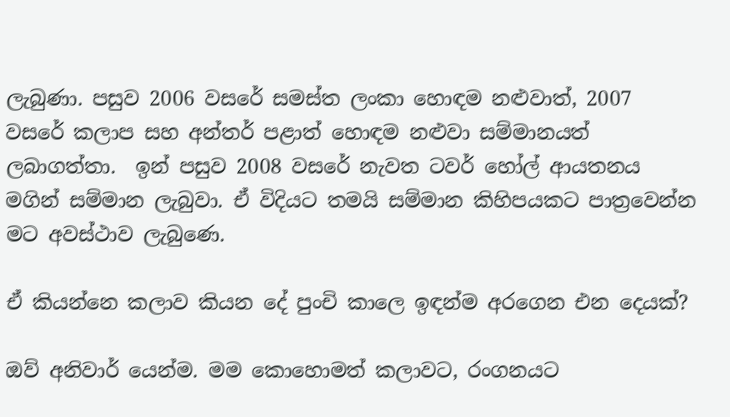ලැබුණා. පසුව 2006 වසරේ සමස්ත ලංකා හොඳම නළුවාත්, 2007 වසරේ කලාප සහ අන්තර් පළාත් හොඳම නළුවා සම්මානයත් ලබාගත්තා.  ඉන් පසුව 2008 වසරේ නැවත ටවර් හෝල් ආයතනය මගින් සම්මාන ලැබුවා. ඒ විදියට තමයි සම්මාන කිහිපයකට පාත්‍රවෙන්න මට අවස්ථාව ලැබුණෙ.

ඒ කියන්නෙ කලාව කියන දේ පුංචි කාලෙ ඉඳන්ම අරගෙන එන දෙයක්?

ඔව් අනිවාර් යෙන්ම. මම කොහොමත් කලාවට, රංගනයට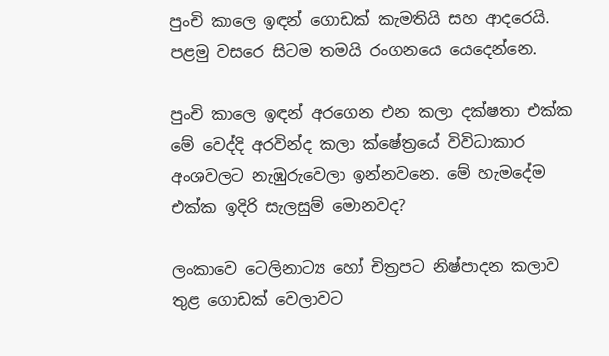පුංචි කාලෙ ඉඳන් ගොඩක් කැමතියි සහ ආදරෙයි. පළමු වසරෙ සිටම තමයි රංගනයෙ යෙදෙන්නෙ.

පුංචි කාලෙ ඉඳන් අරගෙන එන කලා දක්ෂතා එක්ක මේ වෙද්දි අරවින්ද කලා ක්ෂේත්‍රයේ විවිධාකාර අංශවලට නැඹුරුවෙලා ඉන්නවනෙ. මේ හැමදේම එක්ක ඉදිරි සැලසුම් මොනවද?

ලංකාවෙ ටෙලිනාට්‍ය හෝ චිත්‍රපට නිෂ්පාදන කලාව තුළ ගොඩක් වෙලාවට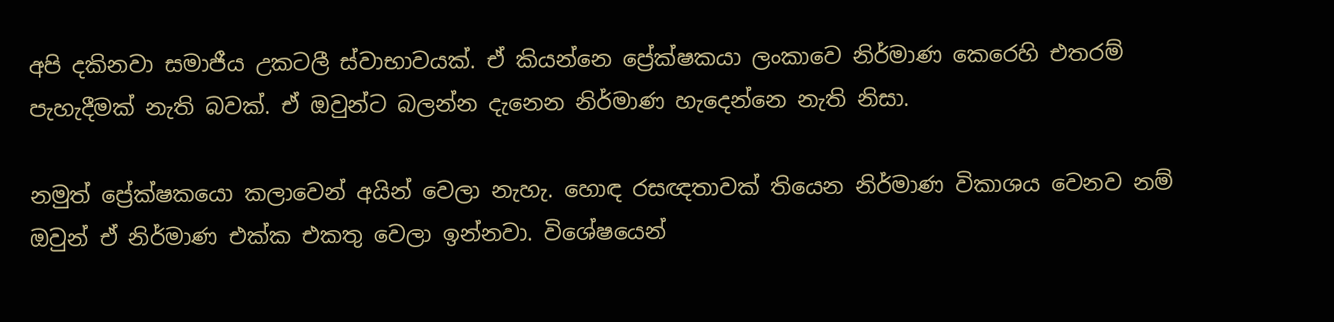අපි දකිනවා සමාජීය උකටලී ස්වාභාවයක්. ඒ කියන්නෙ ප්‍රේක්ෂකයා ලංකාවෙ නිර්මාණ කෙරෙහි එතරම් පැහැදීමක් නැති බවක්. ඒ ඔවුන්ට බලන්න දැනෙන නිර්මාණ හැදෙන්නෙ නැති නිසා.

නමුත් ප්‍රේක්ෂකයො කලාවෙන් අයින් වෙලා නැහැ. හොඳ රසඥතාවක් තියෙන නිර්මාණ විකාශය වෙනව නම් ඔවුන් ඒ නිර්මාණ එක්ක එකතු වෙලා ඉන්නවා. විශේෂයෙන්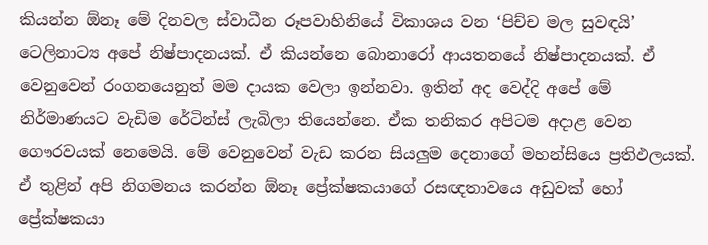කියන්න ඕනෑ මේ දිනවල ස්වාධීන රූපවාහිනියේ විකාශය වන ‘පිච්ච මල සුවඳයි’ ටෙලිනාට්‍ය අපේ නිෂ්පාදනයක්. ඒ කියන්නෙ බොනාරෝ ආයතනයේ නිෂ්පාදනයක්. ඒ වෙනුවෙන් රංගනයෙනුත් මම දායක වෙලා ඉන්නවා. ඉතින් අද වෙද්දි අපේ මේ නිර්මාණයට වැඩිම රේටින්ස් ලැබිලා තියෙන්නෙ. ඒක තනිකර අපිටම අදාළ වෙන ගෞරවයක් නෙමෙයි. මේ වෙනුවෙන් වැඩ කරන සියලුම දෙනාගේ මහන්සියෙ ප්‍රතිඵලයක්. ඒ තුළින් අපි නිගමනය කරන්න ඕනෑ ප්‍රේක්ෂකයාගේ රසඥතාවයෙ අඩුවක් හෝ ප්‍රේක්ෂකයා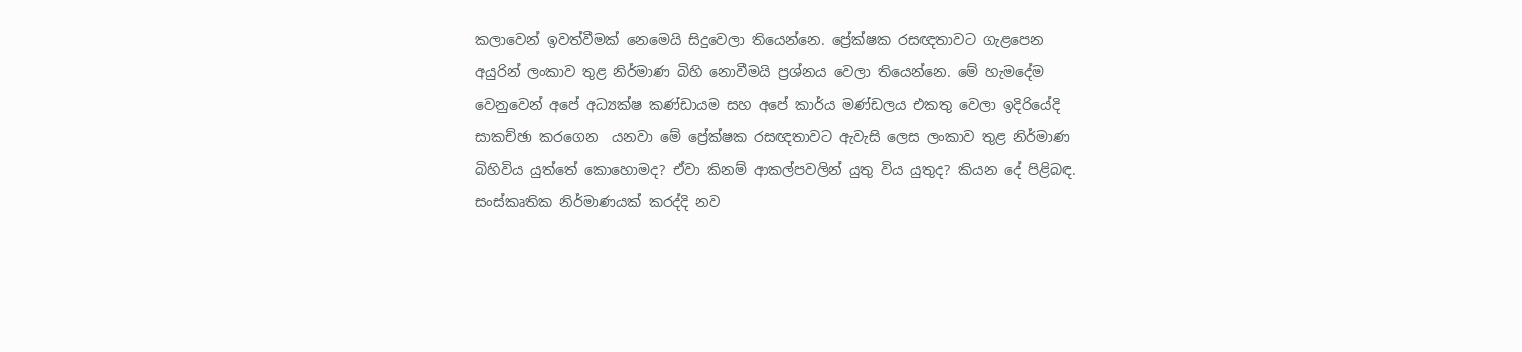කලාවෙන් ඉවත්වීමක් නෙමෙයි සිදුවෙලා තියෙන්නෙ. ප්‍රේක්ෂක රසඥතාවට ගැළපෙන අයුරින් ලංකාව තුළ නිර්මාණ බිහි නොවීමයි ප්‍රශ්නය වෙලා තියෙන්නෙ. මේ හැමදේම වෙනුවෙන් අපේ අධ්‍යක්ෂ කණ්ඩායම සහ අපේ කාර්ය මණ්ඩලය එකතු වෙලා ඉදිරියේදි සාකච්ඡා කරගෙන  යනවා මේ ප්‍රේක්ෂක රසඥතාවට ඇවැසි ලෙස ලංකාව තුළ නිර්මාණ බිහිවිය යුත්තේ කොහොමද? ඒවා කිනම් ආකල්පවලින් යුතු විය යුතුද? කියන දේ පිළිබඳ. සංස්කෘතික නිර්මාණයක් කරද්දි නව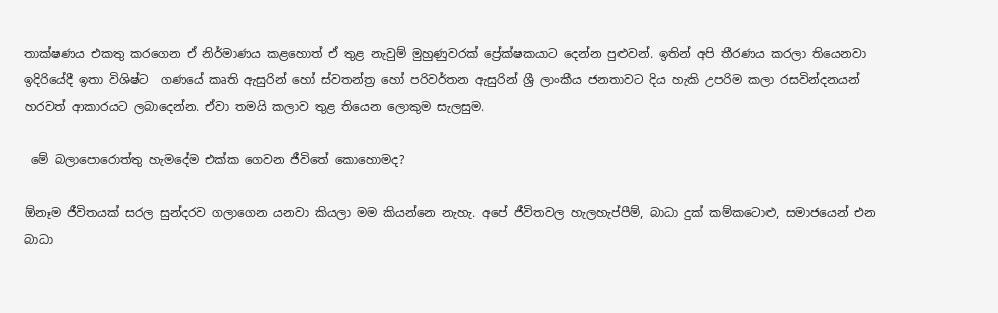තාක්ෂණය එකතු කරගෙන ඒ නිර්මාණය කළහොත් ඒ තුළ නැවුම් මුහුණුවරක් ප්‍රේක්ෂකයාට දෙන්න පුළුවන්. ඉතින් අපි තීරණය කරලා තියෙනවා ඉදිරියේදී ඉතා විශිෂ්ට  ගණයේ කෘති ඇසුරින් හෝ ස්වතන්ත්‍ර හෝ පරිවර්තන ඇසුරින් ශ්‍රී ලාංකීය ජනතාවට දිය හැකි උපරිම කලා රසවින්දනයන් හරවත් ආකාරයට ලබාදෙන්න. ඒවා තමයි කලාව තුළ තියෙන ලොකුම සැලසුම.

 මේ බලාපොරොත්තු හැමදේම එක්ක ගෙවන ජීවිතේ කොහොමද?

ඕනෑම ජීවිතයක් සරල සුන්දරව ගලාගෙන යනවා කියලා මම කියන්නෙ නැහැ. අපේ ජීවිතවල හැලහැප්පීම්, බාධා දුක් කම්කටොළු, සමාජයෙන් එන බාධා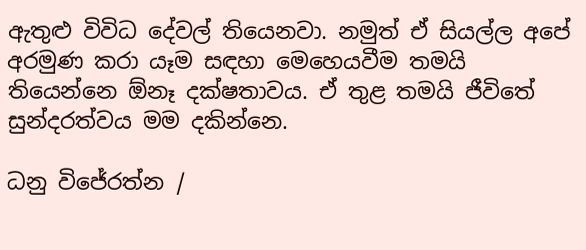ඇතුළු විවිධ දේවල් තියෙනවා. නමුත් ඒ සියල්ල අපේ අරමුණ කරා යෑම සඳහා මෙහෙයවීම තමයි තියෙන්නෙ ඕනෑ දක්ෂතාවය. ඒ තුළ තමයි ජීවිතේ සුන්දරත්වය මම දකින්නෙ.

ධනු විජේරත්න /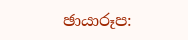ඡායාරූප: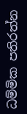ධම්මික පතිරත්න